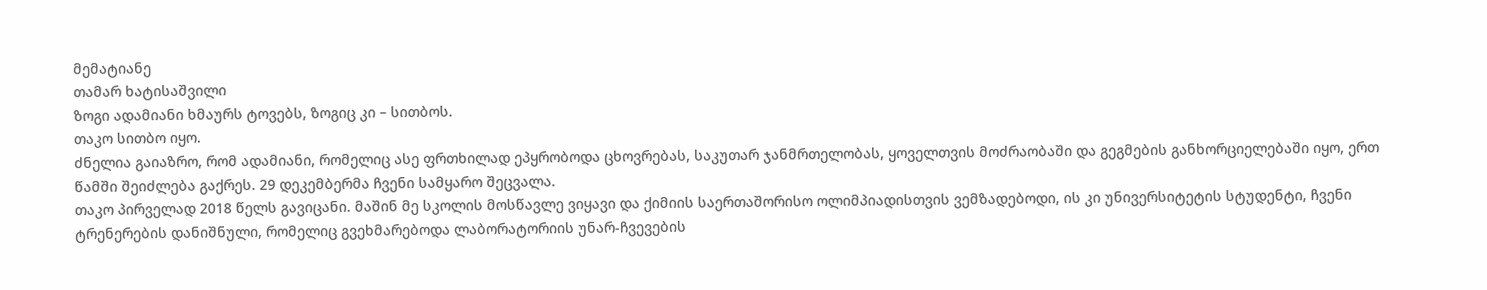მემატიანე
თამარ ხატისაშვილი
ზოგი ადამიანი ხმაურს ტოვებს, ზოგიც კი – სითბოს.
თაკო სითბო იყო.
ძნელია გაიაზრო, რომ ადამიანი, რომელიც ასე ფრთხილად ეპყრობოდა ცხოვრებას, საკუთარ ჯანმრთელობას, ყოველთვის მოძრაობაში და გეგმების განხორციელებაში იყო, ერთ წამში შეიძლება გაქრეს. 29 დეკემბერმა ჩვენი სამყარო შეცვალა.
თაკო პირველად 2018 წელს გავიცანი. მაშინ მე სკოლის მოსწავლე ვიყავი და ქიმიის საერთაშორისო ოლიმპიადისთვის ვემზადებოდი, ის კი უნივერსიტეტის სტუდენტი, ჩვენი ტრენერების დანიშნული, რომელიც გვეხმარებოდა ლაბორატორიის უნარ-ჩვევების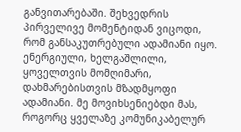განვითარებაში. შეხვედრის პირველივე მომენტიდან ვიცოდი, რომ განსაკუთრებული ადამიანი იყო. ენერგიული, ხელგაშლილი, ყოველთვის მომღიმარი, დახმარებისთვის მზადმყოფი ადამიანი. მე მოვიხსენიებდი მას, როგორც ყველაზე კომუნიკაბელურ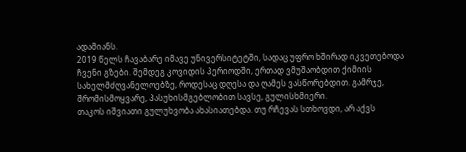ადამიანს.
2019 წელს ჩავაბარე იმავე უნივერსიტეტში, სადაც უფრო ხშირად იკვეთებოდა ჩვენი გზები. შემდეგ კოვიდის პერიოდში, ერთად ვმუშაობდით ქიმიის სახელმძღვანელოებზე, როდესაც დღესა და ღამეს ვასწორებდით. გამრჯე, შრომისმოყვარე, პასუხისმგებლობით სავსე, გულისხმიერი.
თაკოს იშვიათი გულუხვობა ახასიათებდა. თუ რჩევას სთხოვდი, არ აქვს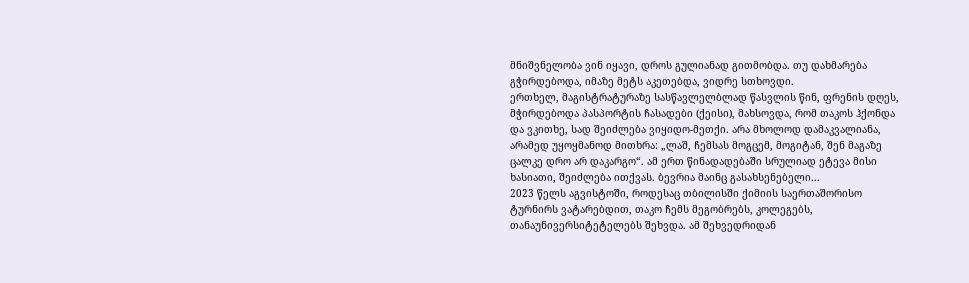მნიშვნელობა ვინ იყავი, დროს გულიანად გითმობდა. თუ დახმარება გჭირდებოდა, იმაზე მეტს აკეთებდა, ვიდრე სთხოვდი.
ერთხელ, მაგისტრატურაზე სასწავლელბლად წასვლის წინ, ფრენის დღეს, მჭირდებოდა პასპორტის ჩასადები (ქეისი), მახსოვდა, რომ თაკოს ჰქონდა და ვკითხე, სად შეიძლება ვიყიდო-მეთქი. არა მხოლოდ დამაკვალიანა, არამედ უყოყმანოდ მითხრა: „ლაშ, ჩემსას მოგცემ, მოგიტან, შენ მაგაზე ცალკე დრო არ დაკარგო“. ამ ერთ წინადადებაში სრულიად ეტევა მისი ხასიათი, შეიძლება ითქვას. ბევრია მაინც გასახსენებელი...
2023 წელს აგვისტოში, როდესაც თბილისში ქიმიის საერთაშორისო ტურნირს ვატარებდით, თაკო ჩემს მეგობრებს, კოლეგებს, თანაუნივერსიტეტელებს შეხვდა. ამ შეხვედრიდან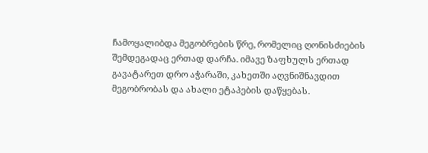ჩამოყალიბდა მეგობრების წრე, რომელიც ღონისძიების შემდეგადაც ერთად დარჩა. იმავე ზაფხულს ერთად გავატარეთ დრო აჭარაში, კახეთში აღვნიშნავდით მეგობრობას და ახალი ეტაპების დაწყებას.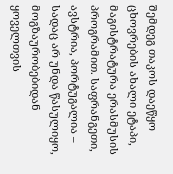შემდეგ თაკოს დაეწყო ცხოვრების ახალი ეტაპი, მაგისტრატურა ერასმუსის პროგრამით. საფრანგეთი, ავსტრია, პორტუგალია – სადაც არ უნდა წასულიყო, მოგზაურობებიდან ყოველთვის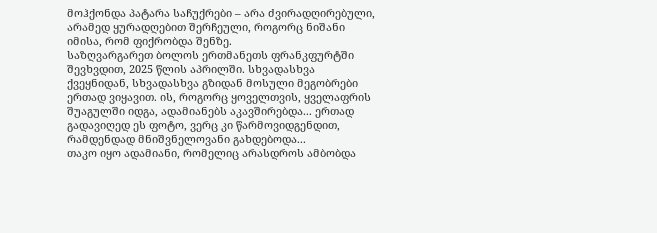მოჰქონდა პატარა საჩუქრები – არა ძვირადღირებული, არამედ ყურადღებით შერჩეული, როგორც ნიშანი იმისა, რომ ფიქრობდა შენზე.
საზღვარგარეთ ბოლოს ერთმანეთს ფრანკფურტში შევხვდით, 2025 წლის აპრილში. სხვადასხვა ქვეყნიდან, სხვადასხვა გზიდან მოსული მეგობრები ერთად ვიყავით. ის, როგორც ყოველთვის, ყველაფრის შუაგულში იდგა, ადამიანებს აკავშირებდა... ერთად გადავიღედ ეს ფოტო, ვერც კი წარმოვიდგენდით, რამდენდად მნიშვნელოვანი გახდებოდა...
თაკო იყო ადამიანი, რომელიც არასდროს ამბობდა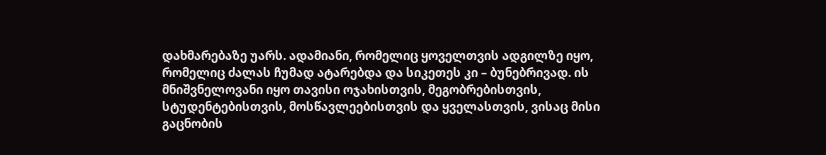დახმარებაზე უარს. ადამიანი, რომელიც ყოველთვის ადგილზე იყო, რომელიც ძალას ჩუმად ატარებდა და სიკეთეს კი – ბუნებრივად. ის მნიშვნელოვანი იყო თავისი ოჯახისთვის, მეგობრებისთვის, სტუდენტებისთვის, მოსწავლეებისთვის და ყველასთვის, ვისაც მისი გაცნობის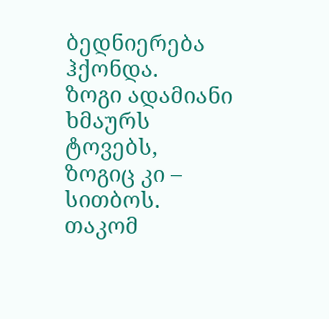ბედნიერება ჰქონდა.
ზოგი ადამიანი ხმაურს ტოვებს, ზოგიც კი – სითბოს.
თაკომ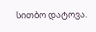სითბო დატოვა.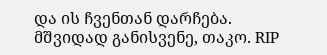და ის ჩვენთან დარჩება.
მშვიდად განისვენე, თაკო. RIP